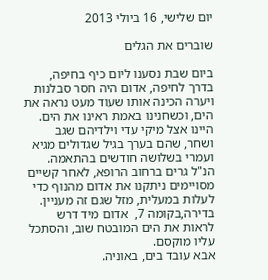יום שלישי, 16 ביולי 2013

שוברים את הגלים

ביום שבת נסענו ליום כיף בחיפה,
בדרך לחיפה, אדום היה חסר סבלנות ויערה הכינה אותו שעוד מעט נראה את הים, וכשחנינו באמת ראינו את הים.
היינו אצל מיקי עדי וילדיהם שגב ושחר, שהם בערך בגיל שגדולים מגיא ועמרי בשלושה חודשים בהתאמה.
הנ"ל גרים ברחוב הרופא, לאחר קשיים מסויימים ניתקנו את אדום מהנוף כדי לעלות במעלית, מזל שגם זה מעניין.
בדירה,בקומה 7,  אדום מיד דרש לראות את הים המובטח שוב, והסתכל עליו מוקסם.
אבא עובד בים, באוניה.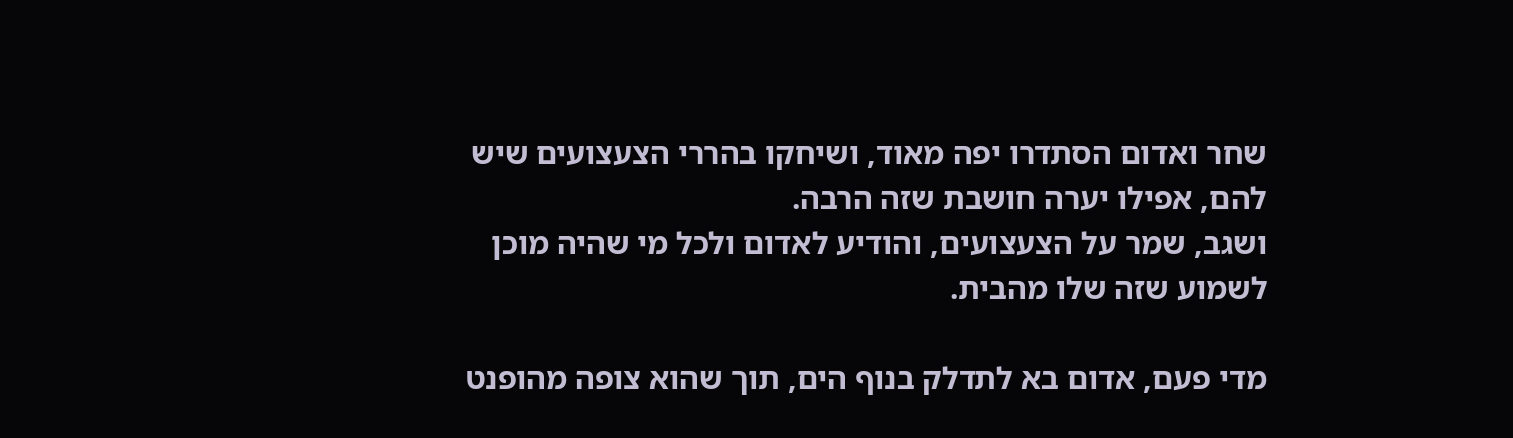שחר ואדום הסתדרו יפה מאוד, ושיחקו בהררי הצעצועים שיש להם, אפילו יערה חושבת שזה הרבה.
ושגב, שמר על הצעצועים, והודיע לאדום ולכל מי שהיה מוכן לשמוע שזה שלו מהבית.

מדי פעם, אדום בא לתדלק בנוף הים, תוך שהוא צופה מהופנט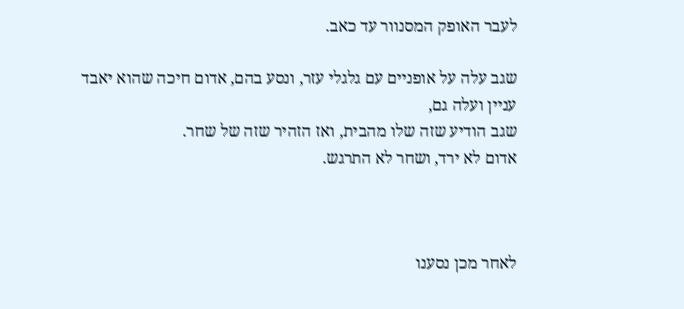לעבר האופק המסנוור עד כאב.

שגב עלה על אופניים עם גלגלי עזר, ונסע בהם, אדום חיכה שהוא יאבד עניין ועלה גם,
שגב הודיע שזה שלו מהבית, ואז הזהיר שזה של שחר.
אדום לא ירד, ושחר לא התרגש.



לאחר מכן נסענו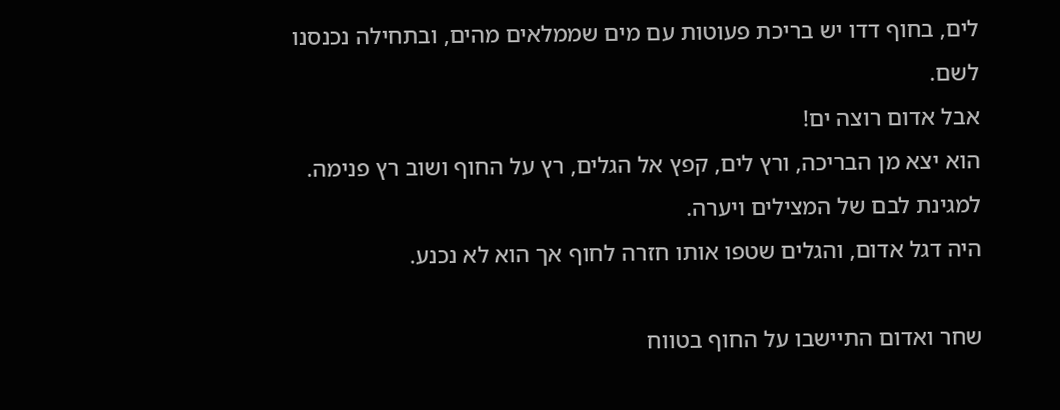לים, בחוף דדו יש בריכת פעוטות עם מים שממלאים מהים, ובתחילה נכנסנו לשם.
אבל אדום רוצה ים!
הוא יצא מן הבריכה, ורץ לים, קפץ אל הגלים, רץ על החוף ושוב רץ פנימה.
למגינת לבם של המצילים ויערה.
היה דגל אדום, והגלים שטפו אותו חזרה לחוף אך הוא לא נכנע.

שחר ואדום התיישבו על החוף בטווח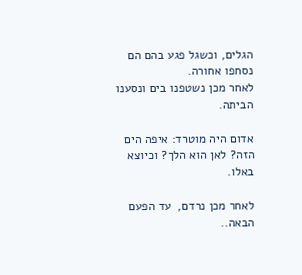הגלים, וכשגל פגע בהם הם נסחפו אחורה.
לאחר מכן נשטפנו בים ונסענו הביתה.

אדום היה מוטרד: איפה הים הזה? לאן הוא הלך? וכיוצא באלו.

לאחר מכן נרדם,  עד הפעם הבאה..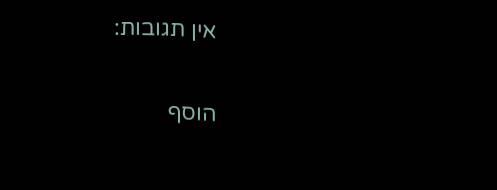אין תגובות:

הוסף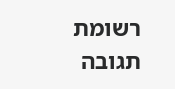רשומת תגובה